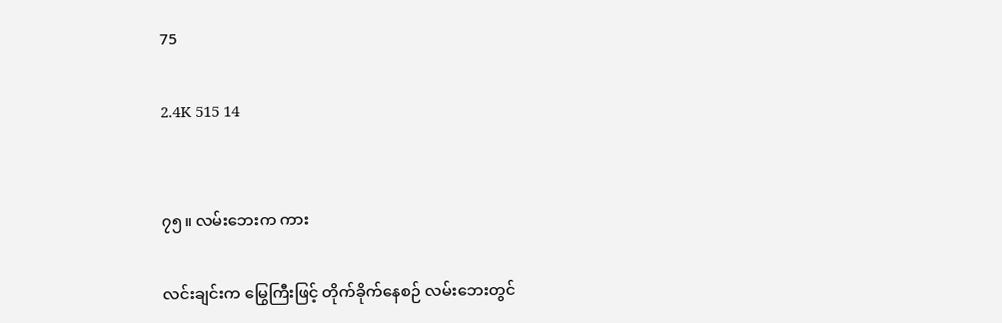75

2.4K 515 14


၇၅။ လမ်းဘေးက ကား

လင်းချင်းက မြွေကြီးဖြင့် တိုက်ခိုက်နေစဉ် လမ်းဘေးတွင်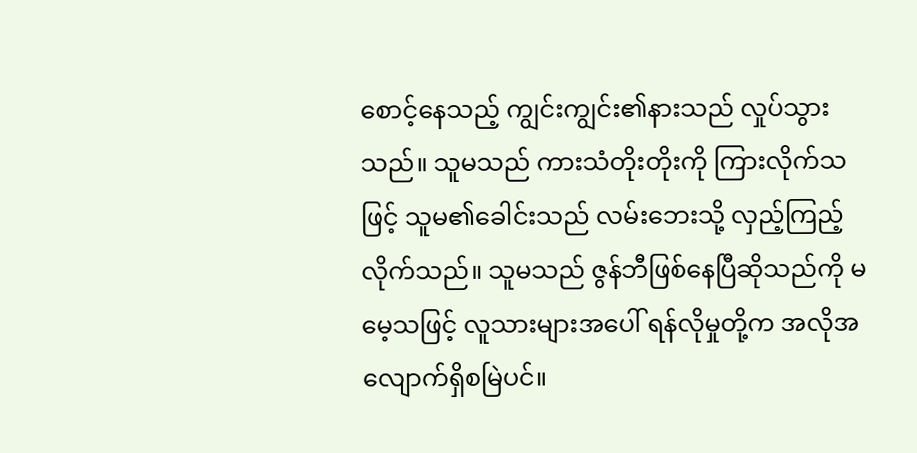စောင့်နေသည့် ကျွင်းကျွင်း၏နားသည် လှုပ်သွားသည်။ သူမသည် ကားသံတိုးတိုးကို ကြားလိုက်သဖြင့် သူမ၏ခေါင်းသည် လမ်းဘေးသို့ လှည့်ကြည့်လိုက်သည်။ သူမသည် ဇွန်ဘီဖြစ်နေပြီဆိုသည်ကို မမေ့သဖြင့် လူသားများအပေါ် ရန်လိုမှုတို့က အလိုအလျောက်ရှိစမြဲပင်။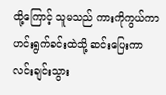ထို့ကြောင့် သူမသည် ကားကိုကွယ်ကာ ဟင်းရွက်ခင်းထဲသို့ ဆင်းပြေးကာ လင်းချင်းသွား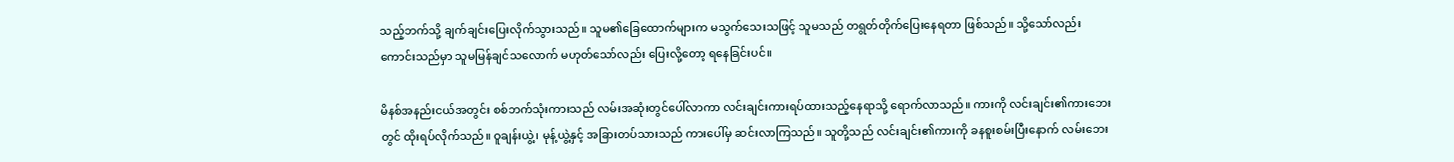သည့်ဘက်သို့ ချက်ချင်းပြေးလိုက်သွားသည်။ သူမ၏ခြေထောက်များက မသွက်သေးသဖြင့် သူမသည် တရွတ်တိုက်ပြေးနေရတာ ဖြစ်သည်။ သို့သော်လည်း ကောင်းသည်မှာ သူမမြန်ချင်သလောက် မဟုတ်သော်လည်း ပြေးလို့တော့ ရနေခြင်းပင်။

မိနစ်အနည်းငယ်အတွင်း စစ်ဘက်သုံးကားသည် လမ်းအဆုံးတွင်ပေါ်လာကာ လင်းချင်းကားရပ်ထားသည့်နေရာသို့ ရောက်လာသည်။ ကားကို လင်းချင်း၏ကားဘေးတွင် ထိုးရပ်လိုက်သည်။ ဝူချန်းယွဲ့၊ မုန့်ယွဲ့နှင့် အခြားတပ်သားသည် ကားပေါ်မှ ဆင်းလာကြသည်။ သူတို့သည် လင်းချင်း၏ကားကို ခနစူးစမ်းပြီးနောက် လမ်းဘေး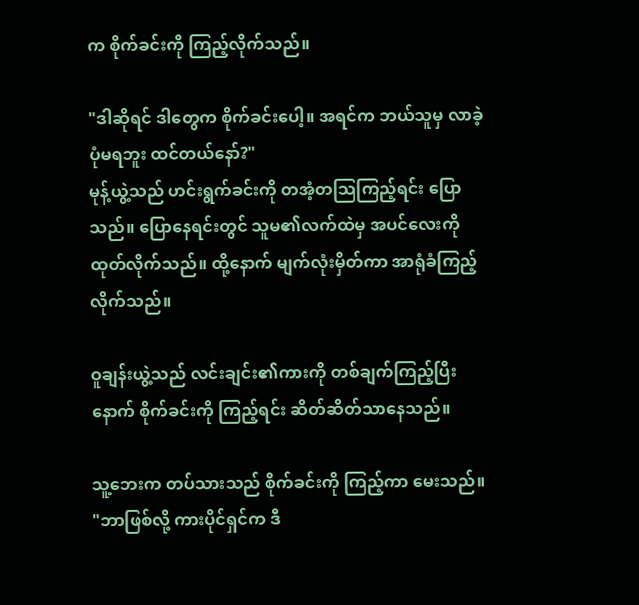က စိုက်ခင်းကို ကြည့်လိုက်သည်။

"ဒါဆိုရင် ဒါတွေက စိုက်ခင်းပေါ့။ အရင်က ဘယ်သူမှ လာခဲ့ပုံမရဘူး ထင်တယ်နော်?"
မုန့်ယွဲ့သည် ဟင်းရွက်ခင်းကို တအံ့တသြကြည့်ရင်း ပြောသည်။ ပြောနေရင်းတွင် သူမ၏လက်ထဲမှ အပင်လေးကို ထုတ်လိုက်သည်။ ထို့နောက် မျက်လုံးမှိတ်ကာ အာရုံခံကြည့်လိုက်သည်။

ဝူချန်းယွဲ့သည် လင်းချင်း၏ကားကို တစ်ချက်ကြည့်ပြီးနောက် စိုက်ခင်းကို ကြည့်ရင်း ဆိတ်ဆိတ်သာနေသည်။

သူ့ဘေးက တပ်သားသည် စိုက်ခင်းကို ကြည့်ကာ မေးသည်။
"ဘာဖြစ်လို့ ကားပိုင်ရှင်က ဒီ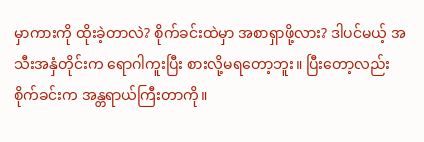မှာကားကို ထိုးခဲ့တာလဲ? စိုက်ခင်းထဲမှာ အစာရှာဖို့လား? ဒါပင်မယ့် အသီးအနှံတိုင်းက ရောဂါကူးပြီး စားလို့မရတော့ဘူး။ ပြီးတော့လည်း စိုက်ခင်းက အန္တရာယ်ကြီးတာကို။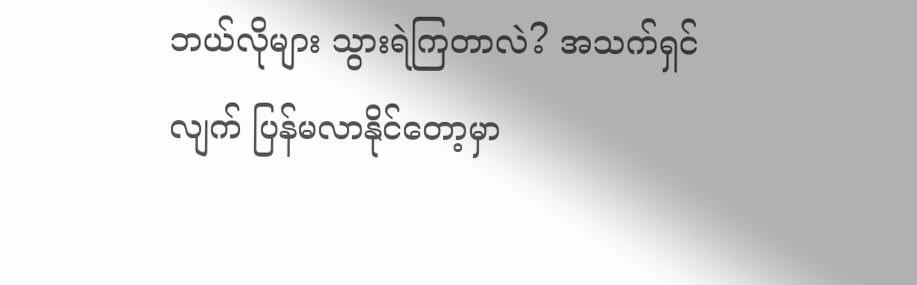ဘယ်လိုများ သွားရဲကြတာလဲ? အသက်ရှင်လျက် ပြန်မလာနိုင်တော့မှာ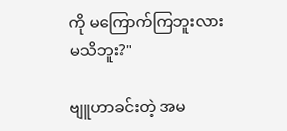ကို မကြောက်ကြဘူးလားမသိဘူး?"

ဗျူဟာခင်းတဲ့ အမ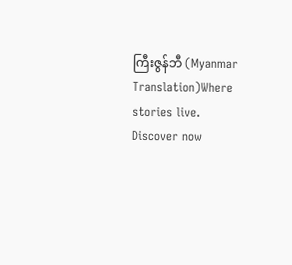ကြီးဇွန်ဘီ (Myanmar Translation)Where stories live. Discover now